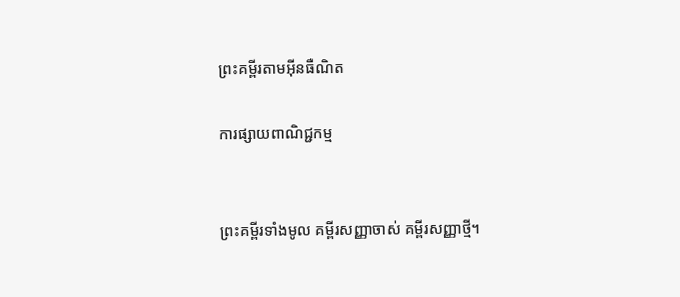ព្រះគម្ពីរតាមអ៊ីនធឺណិត

ការផ្សាយពាណិជ្ជកម្ម


ព្រះគម្ពីរទាំងមូល គម្ពីរសញ្ញាចាស់ គម្ពីរសញ្ញាថ្មី។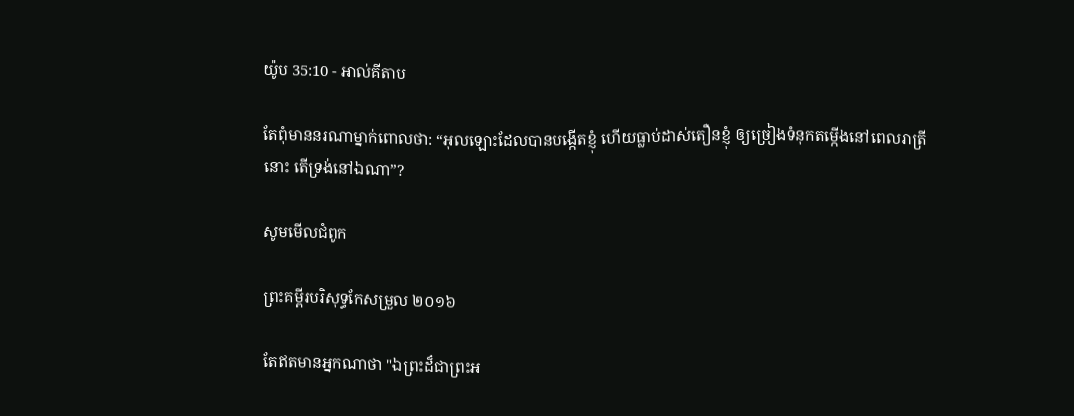យ៉ូប 35:10 - អាល់គីតាប

តែពុំមាននរណាម្នាក់ពោលថា: “អុលឡោះដែលបានបង្កើតខ្ញុំ ហើយធ្លាប់ដាស់‌តឿនខ្ញុំ ឲ្យច្រៀងទំនុក‌តម្កើងនៅពេលរាត្រីនោះ តើទ្រង់នៅឯណា”?

សូមមើលជំពូក

ព្រះគម្ពីរបរិសុទ្ធកែសម្រួល ២០១៦

តែឥតមានអ្នកណាថា "ឯព្រះដ៏ជាព្រះ‌អ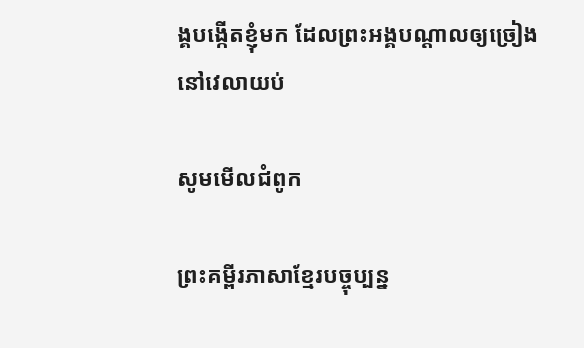ង្គបង្កើតខ្ញុំមក ដែលព្រះ‌អង្គបណ្ដាលឲ្យច្រៀងនៅវេលាយប់

សូមមើលជំពូក

ព្រះគម្ពីរភាសាខ្មែរបច្ចុប្បន្ន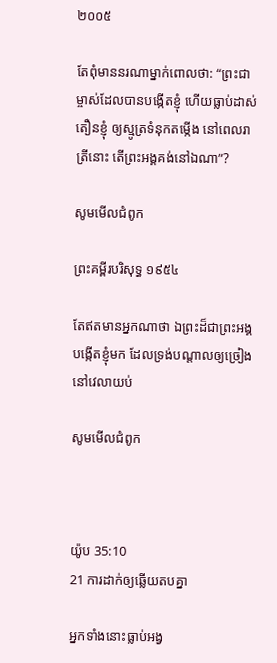២០០៥

តែពុំមាននរណាម្នាក់ពោលថា: “ព្រះ‌ជាម្ចាស់ដែលបានបង្កើតខ្ញុំ ហើយធ្លាប់ដាស់តឿនខ្ញុំ ឲ្យស្មូត្រទំនុកតម្កើង នៅពេលរាត្រីនោះ តើព្រះអង្គគង់នៅឯណា”?

សូមមើលជំពូក

ព្រះគម្ពីរបរិសុទ្ធ ១៩៥៤

តែឥតមានអ្នកណាថា ឯព្រះដ៏ជាព្រះ‌អង្គបង្កើតខ្ញុំមក ដែលទ្រង់បណ្តាលឲ្យច្រៀងនៅវេលាយប់

សូមមើលជំពូក



យ៉ូប 35:10
21 ការដាក់ឲ្យឆ្លើយតបគ្នា

អ្នកទាំងនោះធ្លាប់អង្វ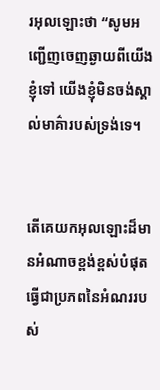រអុលឡោះថា “សូមអញ្ជើញចេញឆ្ងាយពីយើងខ្ញុំទៅ យើងខ្ញុំមិនចង់ស្គាល់មាគ៌ារបស់ទ្រង់ទេ។


តើគេយកអុលឡោះដ៏មានអំណាចខ្ពង់‌ខ្ពស់បំផុត ធ្វើជាប្រភពនៃអំណររបស់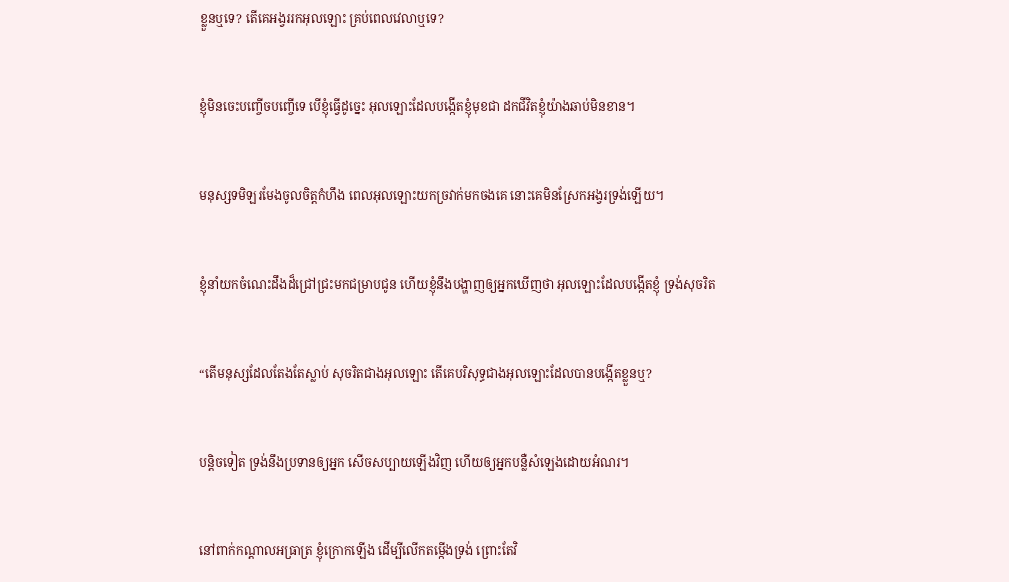ខ្លួនឬទេ? តើគេអង្វររកអុលឡោះ គ្រប់ពេលវេលាឬទេ?


ខ្ញុំមិនចេះបញ្ចើច‌បញ្ចើទេ បើខ្ញុំធ្វើដូច្នេះ អុលឡោះដែលបង្កើតខ្ញុំមុខជា ដកជីវិតខ្ញុំយ៉ាងឆាប់មិនខាន។


មនុស្សទមិឡរមែងចូលចិត្តកំហឹង ពេលអុលឡោះយកច្រវាក់មកចងគេ នោះគេមិនស្រែកអង្វរទ្រង់ឡើយ។


ខ្ញុំនាំយកចំណេះដឹងដ៏ជ្រៅជ្រះមកជម្រាបជូន ហើយខ្ញុំនឹងបង្ហាញឲ្យអ្នកឃើញថា អុលឡោះដែលបង្កើតខ្ញុំ ទ្រង់សុចរិត


“តើមនុស្សដែលតែងតែស្លាប់ សុចរិតជាងអុលឡោះ តើគេបរិសុទ្ធជាងអុលឡោះដែលបានបង្កើតខ្លួនឬ?


បន្តិចទៀត ទ្រង់នឹងប្រទានឲ្យអ្នក សើចសប្បាយឡើងវិញ ហើយឲ្យអ្នកបន្លឺសំឡេងដោយអំណរ។


នៅពាក់កណ្ដាលអធ្រាត្រ ខ្ញុំក្រោកឡើង ដើម្បីលើកតម្កើងទ្រង់ ព្រោះតែវិ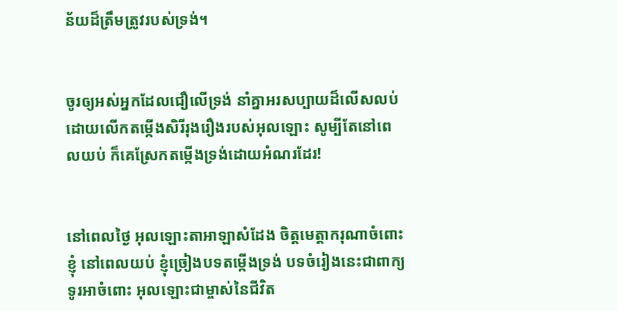ន័យដ៏ត្រឹមត្រូវរបស់ទ្រង់។


ចូរឲ្យអស់អ្នកដែលជឿលើទ្រង់ នាំគ្នាអរសប្បាយដ៏លើស‌លប់ ដោយលើកតម្កើងសិរី‌រុង‌រឿងរបស់អុលឡោះ សូម្បីតែនៅពេលយប់ ក៏គេស្រែកតម្កើងទ្រង់ដោយអំណរដែរ!


នៅពេលថ្ងៃ អុលឡោះ‌តាអាឡាសំដែង ចិត្តមេត្តា‌ករុណាចំពោះខ្ញុំ នៅពេលយប់ ខ្ញុំច្រៀងបទតម្កើងទ្រង់ បទចំរៀងនេះជាពាក្យទូរអាចំពោះ អុលឡោះជាម្ចាស់នៃជីវិត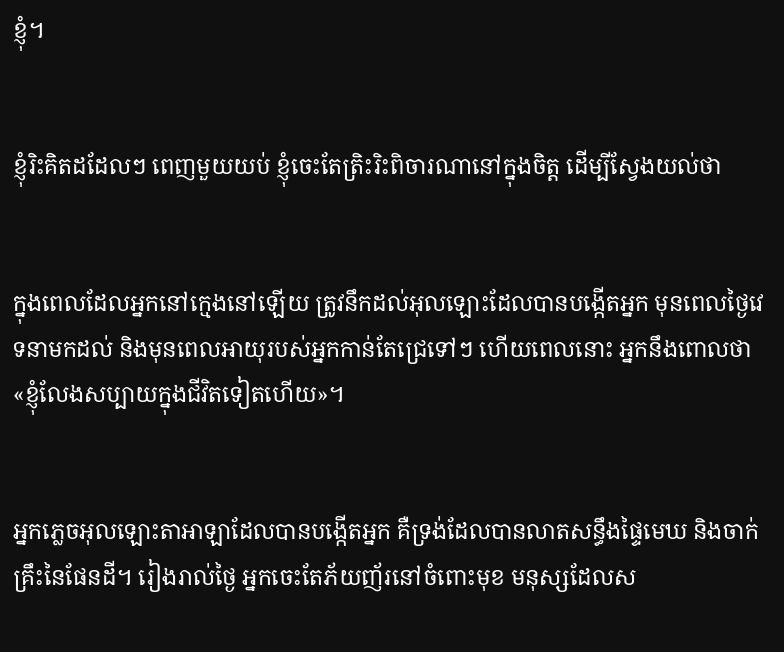ខ្ញុំ។


ខ្ញុំរិះ‌គិតដដែលៗ ពេញមួយយប់ ខ្ញុំចេះតែត្រិះ‌រិះពិចារណានៅក្នុងចិត្ត ដើម្បីស្វែងយល់ថា


ក្នុងពេលដែលអ្នកនៅក្មេងនៅឡើយ ត្រូវនឹកដល់អុលឡោះដែលបានបង្កើតអ្នក មុនពេលថ្ងៃវេទនាមកដល់ និងមុនពេលអាយុរបស់អ្នកកាន់តែជ្រេទៅៗ ហើយពេលនោះ អ្នកនឹងពោលថា «ខ្ញុំលែងសប្បាយក្នុងជីវិតទៀតហើយ»។


អ្នកភ្លេចអុលឡោះ‌តាអាឡាដែលបានបង្កើតអ្នក គឺទ្រង់ដែលបានលាតសន្ធឹងផ្ទៃមេឃ និងចាក់គ្រឹះនៃផែនដី។ រៀងរាល់ថ្ងៃ អ្នកចេះតែភ័យញ័រនៅចំពោះមុខ មនុស្សដែលស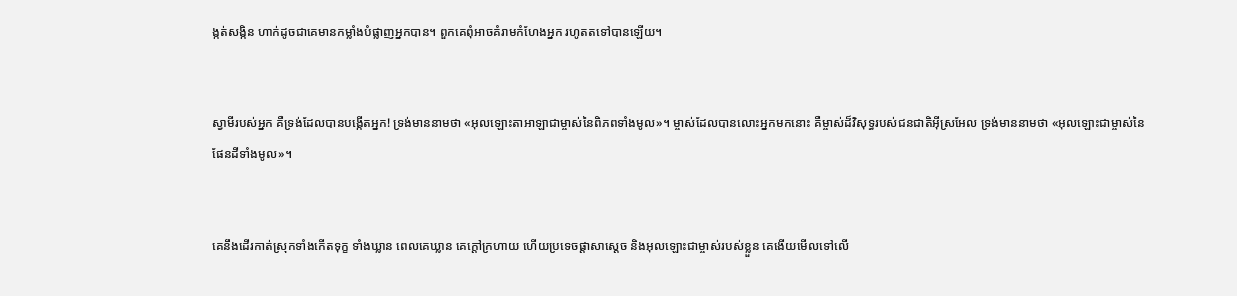ង្កត់‌សង្កិន ហាក់ដូចជាគេមានកម្លាំងបំផ្លាញអ្នកបាន។ ពួកគេពុំអាចគំរាមកំហែងអ្នក រហូតតទៅបានឡើយ។


ស្វាមីរបស់អ្នក គឺទ្រង់ដែលបានបង្កើតអ្នក! ទ្រង់មាននាមថា «អុលឡោះ‌តាអាឡាជាម្ចាស់នៃពិភពទាំងមូល»។ ម្ចាស់ដែលបានលោះអ្នកមកនោះ គឺម្ចាស់ដ៏‌វិសុទ្ធរបស់ជន‌ជាតិអ៊ីស្រ‌អែល ទ្រង់មាននាមថា «អុលឡោះជាម្ចាស់នៃផែនដីទាំងមូល»។


គេនឹងដើរកាត់ស្រុកទាំងកើតទុក្ខ ទាំងឃ្លាន ពេលគេឃ្លាន គេក្ដៅក្រហាយ ហើយប្រទេច‌ផ្ដាសាស្ដេច និងអុលឡោះជាម្ចាស់របស់ខ្លួន គេងើយមើលទៅលើ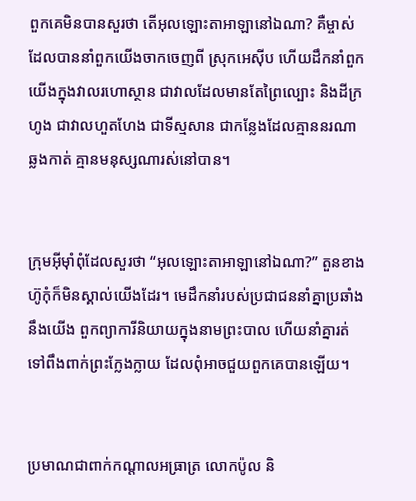ពួកគេមិនបានសួរថា តើអុលឡោះ‌តាអាឡានៅឯណា? គឺម្ចាស់ដែលបាននាំពួកយើងចាកចេញពី ស្រុកអេស៊ីប ហើយដឹកនាំពួកយើងក្នុងវាលរហោ‌ស្ថាន ជាវាលដែលមានតែព្រៃល្បោះ និងដីក្រហូង ជាវាលហួត‌ហែង ជាទីស្មសាន ជាកន្លែងដែលគ្មាននរណាឆ្លងកាត់ គ្មានមនុស្សណារស់នៅបាន។


ក្រុមអ៊ីមុាំពុំដែលសួរថា “អុលឡោះ‌តាអាឡានៅឯណា?” តួនខាងហ៊ូកុំក៏មិនស្គាល់យើងដែរ។ មេដឹកនាំរបស់ប្រជា‌ជននាំគ្នាប្រឆាំងនឹងយើង ពួកព្យាការីនិយាយក្នុងនាមព្រះបាល ហើយនាំគ្នារត់ទៅពឹងពាក់ព្រះក្លែង‌ក្លាយ ដែលពុំអាចជួយពួកគេបានឡើយ។


ប្រមាណជាពាក់កណ្ដាលអធ្រាត្រ លោកប៉ូល និ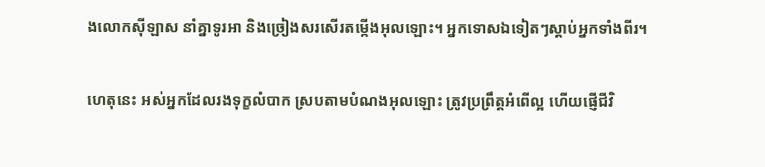ងលោកស៊ីឡាស នាំគ្នាទូរអា និងច្រៀងសរសើរតម្កើងអុលឡោះ។ អ្នកទោសឯទៀតៗស្ដាប់អ្នកទាំងពីរ។


ហេតុនេះ អស់អ្នកដែលរង‌ទុក្ខលំបាក ស្របតាមបំណងអុលឡោះ ត្រូវប្រព្រឹត្ដអំពើល្អ ហើយផ្ញើជីវិ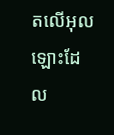តលើអុលឡោះដែល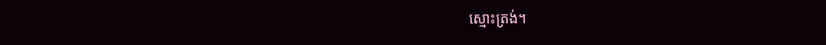ស្មោះត្រង់។